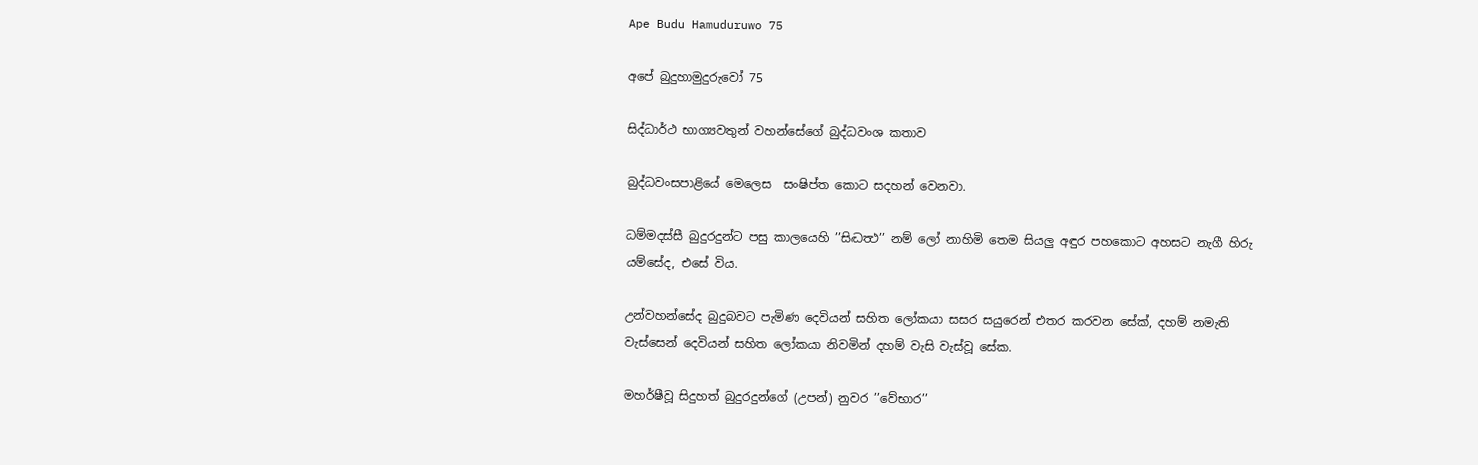Ape Budu Hamuduruwo 75

අපේ බුදුහාමුදුරුවෝ 75

සිද්ධාර්ථ භාග්‍යවතුන් වහන්සේගේ බුද්ධවංශ කතාව

බුද්ධවංසපාළියේ මෙලෙස  සංෂිප්ත කොට සදහන් වෙනවා.

ධම්මදස්සී බුදුරදුන්ට පසු කාලයෙහි ’’සිද්‍ධත්‍ථ’’ නම් ලෝ නාහිමි තෙම සියලු අඳුර පහකොට අහසට නැගී හිරු යම්සේද, එසේ විය.

උන්වහන්සේද බුදුබවට පැමිණ දෙවියන් සහිත ලෝකයා සසර සයුරෙන් එතර කරවන සේක්, දහම් නමැති වැස්සෙන් දෙවියන් සහිත ලෝකයා නිවමින් දහම් වැසි වැස්වූ සේක.

මහර්ෂීවූ සිදුහත් බුදුරදුන්ගේ (උපන්) නුවර ’’වේභාර’’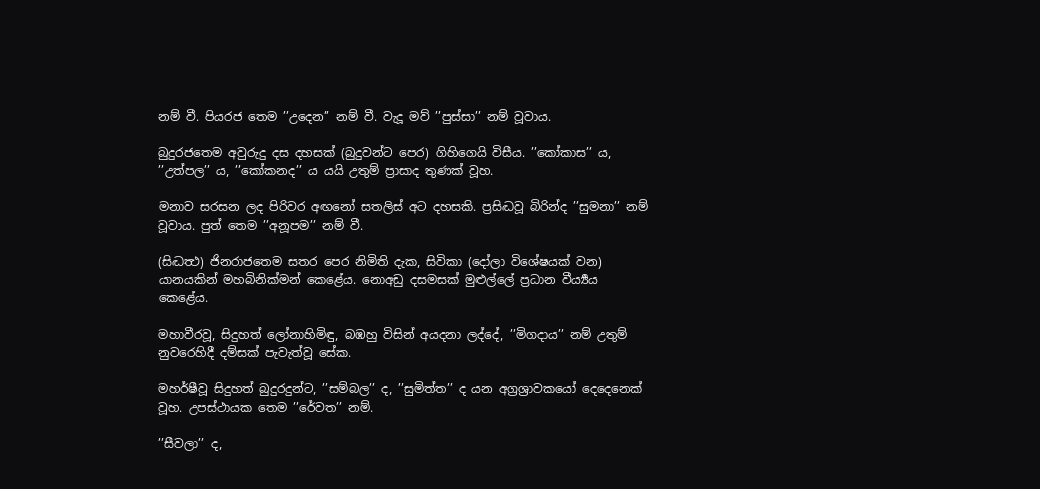නම් වී. පියරජ තෙම ’’උදෙන’’ නම් වී. වැදූ මව් ’’පුස්සා’’ නම් වූවාය.

බුදුරජතෙම අවුරුදු දස දහසක් (බුදුවන්ට පෙර) ගිහිගෙයි විසීය. ’’කෝකාස’’ ය, ’’උත්පල’’ ය, ’’කෝකනද’’ ය යයි උතුම් ප්‍රාසාද තුණක් වූහ.

මනාව සරසන ලද පිරිවර අඟනෝ සතලිස් අට දහසකි. ප්‍රසිද්‍ධවූ බිරින්ද ’’සුමනා’’ නම් වූවාය. පුත් තෙම ’’අනූපම’’ නම් වී.

(සිද්‍ධත්‍ථ) ජිනරාජතෙම සතර පෙර නිමිති දැක, සිවිකා (දෝලා විශේෂයක් වන) යානයකින් මහබිනික්මන් කෙළේය. නොඅඩු දසමසක් මුළුල්ලේ ප්‍රධාන වීර්‍ය්‍යය කෙළේය.

මහාවීරවූ, සිදුහත් ලෝනාහිමිඳු, බඹහු විසින් අයදනා ලද්දේ, ’’මිගදාය’’ නම් උතුම් නුවරෙහිදී දම්සක් පැවැත්වූ සේක.

මහර්ෂීවූ සිදුහත් බුදුරදුන්ට, ’’සම්බල’’ ද, ’’සුමිත්ත’’ ද යන අග්‍රශ්‍රාවකයෝ දෙදෙනෙක් වූහ. උපස්ථායක තෙම ’’රේවත’’ නම්.

’’සීවලා’’ ද,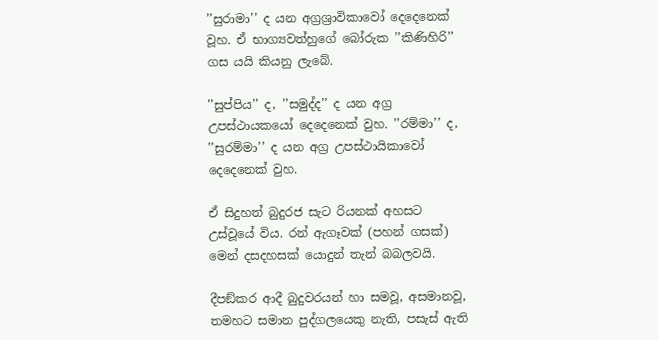’’සුරාමා’’ ද යන අග්‍රශ්‍රාවිකාවෝ දෙදෙනෙක් වූහ. ඒ භාග්‍යවත්හුගේ බෝරුක ’’කිණිහිරි’’ ගස යයි කියනු ලැබේ.

’’සුප්පිය’’ ද, ’’සමුද්ද’’ ද යන අග්‍ර උපස්ථායකයෝ දෙදෙනෙක් වුහ. ’’රම්මා’’ ද, ’’සුරම්මා’’ ද යන අග්‍ර උපස්ථායිකාවෝ දෙදෙනෙක් වුහ.

ඒ සිදුහත් බුදුරජ සැට රියනක් අහසට උස්වූයේ විය. රන් ඇගෑවක් (පහන් ගසක්) මෙන් දසදහසක් යොදුන් තැන් බබලවයි.

දීපඞ්කර ආදී බුදුවරයන් හා සමවූ, අසමානවූ, තමහට සමාන පුද්ගලයෙකු නැති, පසැස් ඇති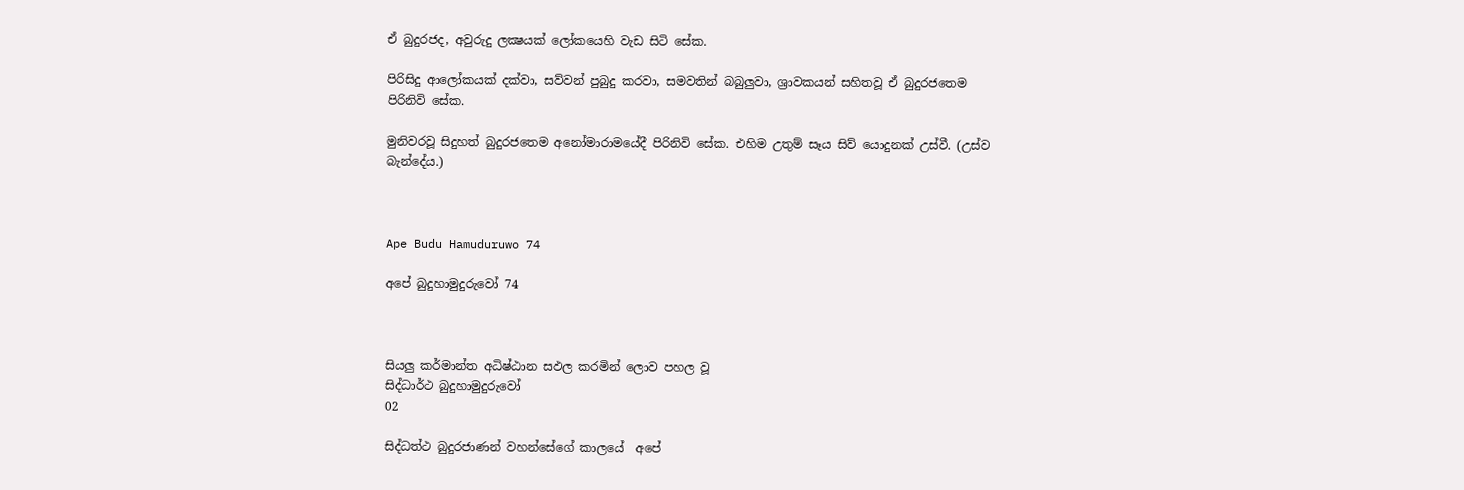ඒ බුදුරජද, අවුරුදු ලක්‍ෂයක් ලෝකයෙහි වැඩ සිටි සේක.

පිරිසිදු ආලෝකයක් දක්වා, සව්වන් පුබුදු කරවා, සමවතින් බබුලුවා, ශ්‍රාවකයන් සහිතවූ ඒ බුදුරජතෙම පිරිනිවි සේක.

මුනිවරවූ සිදුහත් බුදුරජතෙම අනෝමාරාමයේදී පිරිනිවි සේක. එහිම උතුම් සෑය සිව් යොදුනක් උස්වී. (උස්ව බැන්දේය.)



Ape Budu Hamuduruwo 74

අපේ බුදුහාමුදුරුවෝ 74



සියලු කර්මාන්ත අධිෂ්ඨාන සඵල කරමින් ලොව පහල වූ
සිද්ධාර්ථ බුදුහාමුදුරුවෝ
02

සිද්ධත්ථ බුදුරජාණන් වහන්සේගේ කාලයේ  අපේ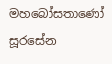මහබෝසතාණෝ සූරසේන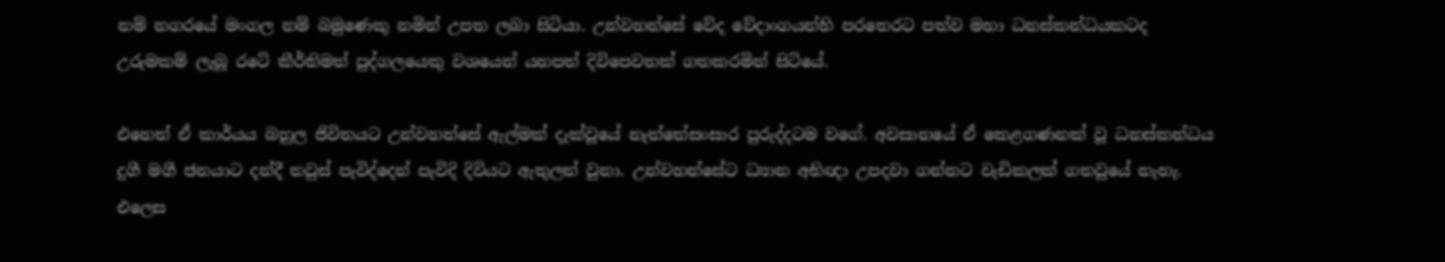නම් නගරයේ මංගල නම් බමුණෙකු නමින් උපත ලබා සිටියා. උන්වහන්සේ වේද වේදාංගයන්හි පරතෙරට පත්ව මහා ධනස්කන්ධයකටද උරුමකම් ලැබූ රටේ කීර්තිමත් පුද්ගලයෙකු වශයෙන් යහපත් දිවිපෙවතක් ගතකරමින් සිටියේ.

එහෙත් ඒ කාර්යය බහුල ජිවිතයට උන්වහන්සේ ඇල්මක් දැක්වූයේ නැත්තේසංසාර පුරුද්දටම වගේ. අවසානයේ ඒ කෙළගණනක් වූ ධනස්කන්ධය දුගී මගී ජනයාට දන්දී තවුස් පැවිද්දෙන් පැවිදි දිවියට ඇතුලත් වුනා. උන්වහන්සේට ධ්‍යාන අභිඥා උපදවා ගන්නට වැඩිකලක් ගතවුයේ නැහැ. එලෙස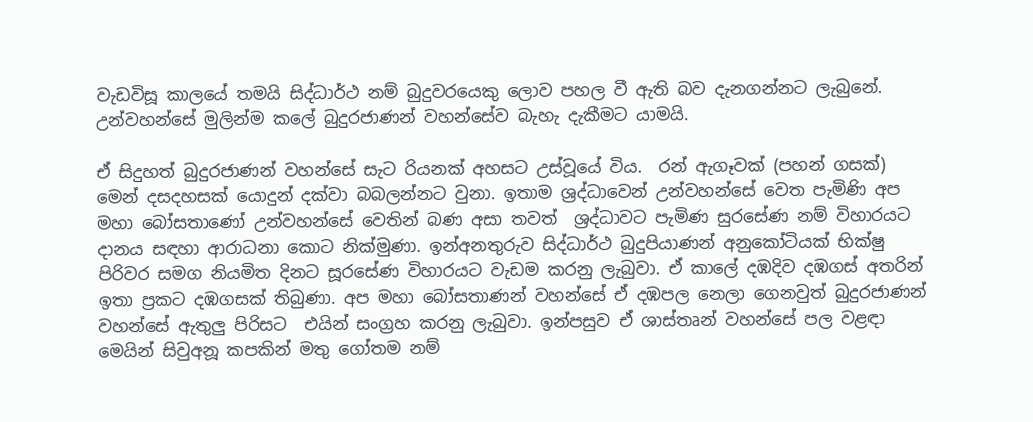වැඩවිසූ කාලයේ තමයි සිද්ධාර්ථ නම් බුදුවරයෙකු ලොව පහල වී ඇති බව දැනගන්නට ලැබුනේ. උන්වහන්සේ මුලින්ම කලේ බුදුරජාණන් වහන්සේව බැහැ දැකීමට යාමයි.

ඒ සිදුහත් බුදුරජාණන් වහන්සේ සැට රියනක් අහසට උස්වූයේ විය.  රන් ඇගෑවක් (පහන් ගසක්) මෙන් දසදහසක් යොදුන් දක්වා බබලන්නට වුනා. ඉතාම ශ්‍රද්ධාවෙන් උන්වහන්සේ වෙත පැමිණි අප මහා බෝසතාණෝ උන්වහන්සේ වෙතින් බණ අසා තවත්  ශ්‍රද්ධාවට පැමිණ සුරසේණ නම් විහාරයට දානය සඳහා ආරාධනා කොට නික්මුණා. ඉන්අනතුරුව සිද්ධාර්ථ බුදුපියාණන් අනුකෝටියක් භික්ෂු පිරිවර සමග නියමිත දිනට සූරසේණ විහාරයට වැඩම කරනු ලැබුවා. ඒ කාලේ දඹදිව දඹගස් අතරින් ඉතා ප්‍රකට දඹගසක් තිබුණා. අප මහා බෝසතාණන් වහන්සේ ඒ දඹපල නෙලා ගෙනවුත් බුදුරජාණන් වහන්සේ ඇතුලු පිරිසට  එයින් සංග්‍රහ කරනු ලැබුවා. ඉන්පසුව ඒ ශාස්තෘන් වහන්සේ පල වළඳා මෙයින් සිවුඅනූ කපකින් මතු ගෝතම නම්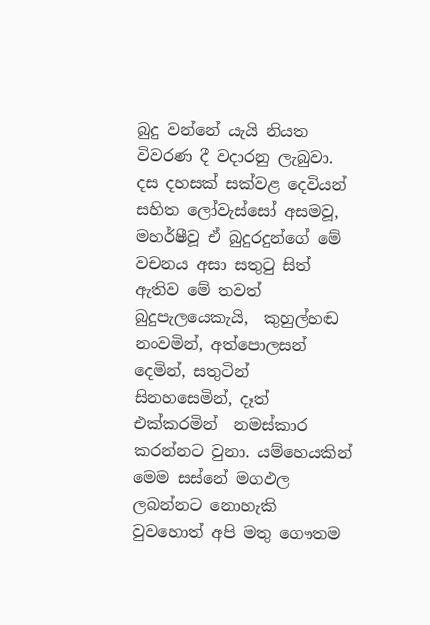බුදු වන්නේ යැයි නියත විවරණ දී වදාරනු ලැබුවා. දස දහසක් සක්වළ දෙවියන් සහිත ලෝවැස්සෝ අසමවූ, මහර්ෂීවූ ඒ බුදුරදුන්ගේ මේ වචනය අසා සතුටු සිත් ඇතිව මේ තවත් බුදුපැලයෙකැයි,  කුහුල්හඬ නංවමින්, අත්පොලසන් දෙමින්, සතුටින් සිනහසෙමින්, දෑත් එක්කරමින්  නමස්කාර කරන්නට වුනා. යම්හෙයකින් මෙම සස්නේ මගඵල ලබන්නට නොහැකි වුවහොත් අපි මතු ගෞතම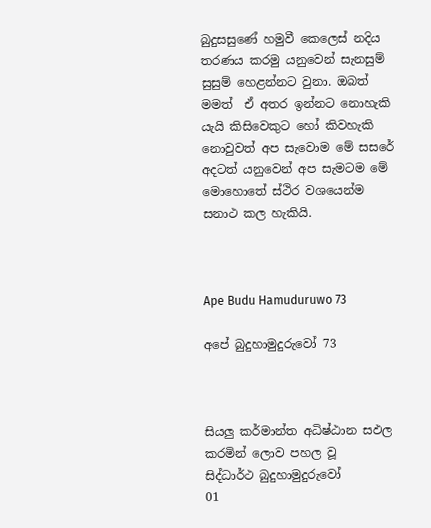බුදුසසුණේ හමුවී කෙලෙස් නදිය තරණය කරමු යනුවෙන් සැනසුම් සුසුම් හෙළන්නට වුනා. ඔබත් මමත්  ඒ අතර ඉන්නට නොහැකි යැයි කිසිවෙකුට හෝ කිවහැකි නොවුවත් අප සැවොම මේ සසරේ අදටත් යනුවෙන් අප සැමටම මේ මොහොතේ ස්ථිර වශයෙන්ම සනාථ කල හැකියි.



Ape Budu Hamuduruwo 73

අපේ බුදුහාමුදුරුවෝ 73



සියලු කර්මාන්ත අධිෂ්ඨාන සඵල කරමින් ලොව පහල වූ
සිද්ධාර්ථ බුදුහාමුදුරුවෝ
01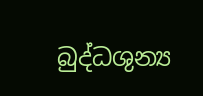බුද්ධශුන්‍ය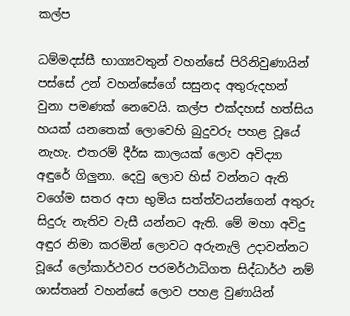කල්ප

ධම්මදස්සී භාග්‍යවතුන් වහන්සේ පිරිනිවුණායින් පස්සේ උන් වහන්සේගේ සසුනද අතුරුදහන් වුනා පමණක් නෙවෙයි. කල්ප එක්දහස් හත්සිය හයක් යනතෙක් ලොවෙහි බුදුවරු පහළ වූයේ නැහැ. එතරම් දීර්ඝ කාලයක් ලොව අවිද්‍යා අඳුරේ ගිලුනා. දෙවු ලොව හිස් වන්නට ඇති වගේම සතර අපා භුමිය සත්ත්වයන්ගෙන් අතුරු සිදුරු නැතිව වැසී යන්නට ඇති. මේ මහා අවිදු අඳුර නිමා කරමින් ලොවට අරුනැලි උදාවන්නට වූයේ ලෝකාර්ථවර පරමර්ථාධිගත සිද්ධාර්ථ නම් ශාස්තෘන් වහන්සේ ලොව පහළ වුණායින්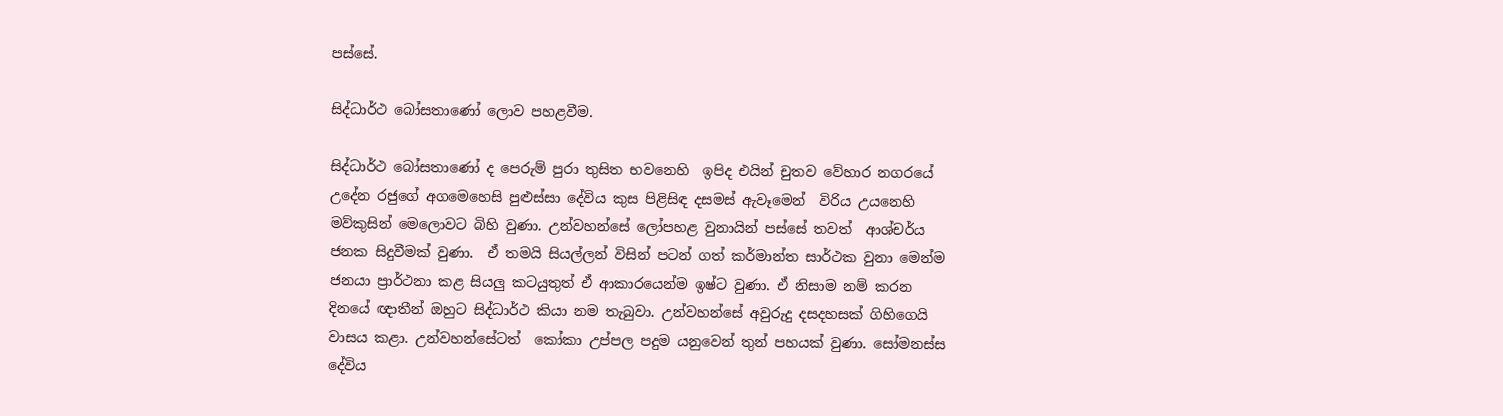පස්සේ.

සිද්ධාර්ථ බෝසතාණෝ ලොව පහළවීම.

සිද්ධාර්ථ බෝසතාණෝ ද පෙරුම් පුරා තුසිත භවනෙහි  ඉපිද එයින් චුතව වේහාර නගරයේ උදේන රජුගේ අගමෙහෙසි පුළුස්සා දේවිය කුස පිළිසිඳ දසමස් ඇවෑමෙන්  විරිය උයනෙහි මව්කුසින් මෙලොවට බිහි වුණා. උන්වහන්සේ ලෝපහළ වුනායින් පස්සේ තවත්  ආශ්චර්ය ජනක සිදුවීමක් වුණා.  ඒ තමයි සියල්ලන් විසින් පටන් ගත් කර්මාන්ත සාර්ථක වුනා මෙන්ම  ජනයා ප්‍රාර්ථනා කළ සියලු කටයුතුත් ඒ ආකාරයෙන්ම ඉෂ්ට වුණා. ඒ නිසාම නම් කරන  දිනයේ ඥාතීන් ඔහුට සිද්ධාර්ථ කියා නම තැබුවා. උන්වහන්සේ අවුරුදු දසදහසක් ගිහිගෙයි වාසය කළා. උන්වහන්සේටත්  කෝකා උප්පල පදුම යනුවෙන් තුන් පහයක් වුණා. සෝමනස්ස දේවිය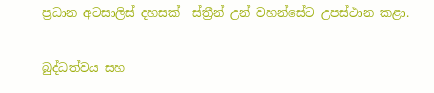ප්‍රධාන අටසාලිස් දහසක්  ස්ත්‍රීන් උන් වහන්සේට උපස්ථාන කළා.

බුද්ධත්වය සහ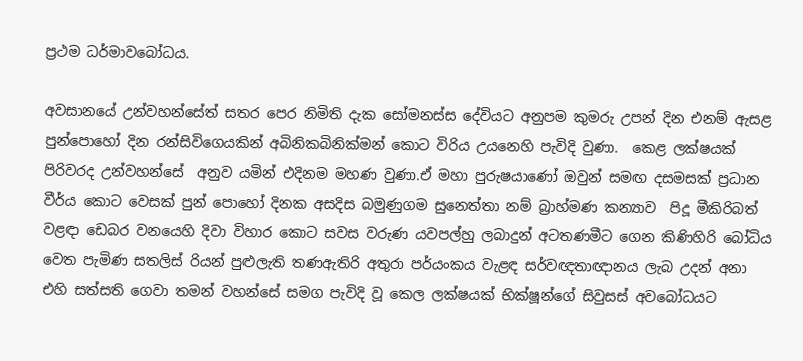ප්‍රථම ධර්මාවබෝධය.

අවසානයේ උන්වහන්සේත් සතර පෙර නිමිති දැක සෝමනස්ස දේවියට අනුපම කුමරු උපන් දින එනම් ඇසළ පුන්පොහෝ දින රන්සිවිගෙයකින් අබිනිකබිනික්මන් කොට විරිය උයනෙහි පැවිදි වුණා.  කෙළ ලක්ෂයක් පිරිවරද උන්වහන්සේ  අනුව යමින් එදිනම මහණ වුණා.ඒ මහා පුරුෂයාණෝ ඔවුන් සමඟ දසමසක් ප්‍රධාන වීර්ය කොට වෙසක් පුන් පොහෝ දිනක අසදිස බමුණුගම සුනෙත්තා නම් බ්‍රාහ්මණ කන්‍යාව  පිදූ මීකිරිබත් වළඳා ඩෙබර වනයෙහි දිවා විහාර කොට සවස වරුණ යවපල්හු ලබාදුන් අටතණමීට ගෙන කිණිහිරි බෝධිය වෙත පැමිණ සතලිස් රියන් පුළුලැති තණඇතිරි අතුරා පර්යංකය වැළඳ සර්වඥතාඥානය ලැබ උදන් අනා එහි සත්සති ගෙවා තමන් වහන්සේ සමග පැවිදි වූ කෙල ලක්ෂයක් භික්ෂූන්ගේ සිවුසස් අවබෝධයට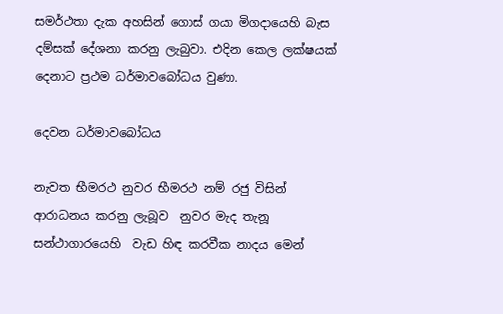සමර්ථතා දැක අහසින් ගොස් ගයා මිගදායෙහි බැස  දම්සක් දේශනා කරනු ලැබුවා. එදින කෙල ලක්ෂයක් දෙනාට ප්‍රථම ධර්මාවබෝධය වුණා.

දෙවන ධර්මාවබෝධය

නැවත භීමරථ නුවර භීමරථ නම් රජු විසින් ආරාධනය කරනු ලැබූව  නුවර මැද තැනූ සන්ථාගාරයෙහි  වැඩ හිඳ කරවීක නාදය මෙන්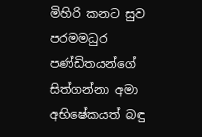මිහිරි කනට සුව පරමමධුර පණ්ඩිතයන්ගේ සිත්ගන්නා අමා අභිෂේකයත් බඳු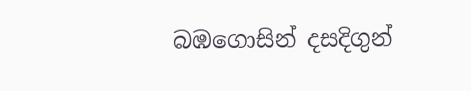බඹගොසින් දසදිගුන්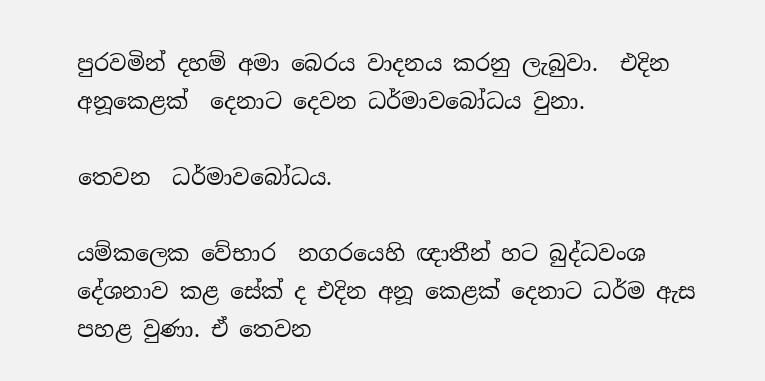පුරවමින් දහම් අමා බෙරය වාදනය කරනු ලැබුවා.  එදින අනූකෙළක්  දෙනාට දෙවන ධර්මාවබෝධය වුනා.

තෙවන  ධර්මාවබෝධය.

යම්කලෙක වේභාර  නගරයෙහි ඥාතීන් හට බුද්ධවංශ දේශනාව කළ සේක් ද එදින අනූ කෙළක් දෙනාට ධර්ම ඇස පහළ වුණා. ඒ තෙවන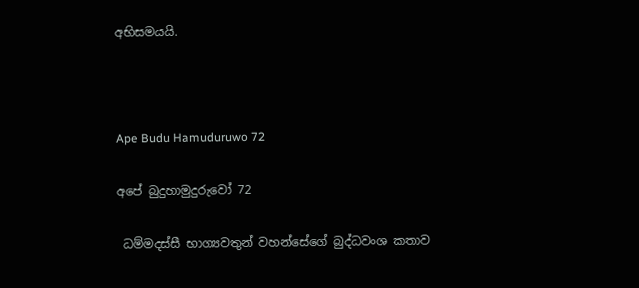අභිසමයයි.



Ape Budu Hamuduruwo 72

අපේ බුදුහාමුදුරුවෝ 72

 ධම්මදස්සී භාග්‍යවතුන් වහන්සේගේ බුද්ධවංශ කතාව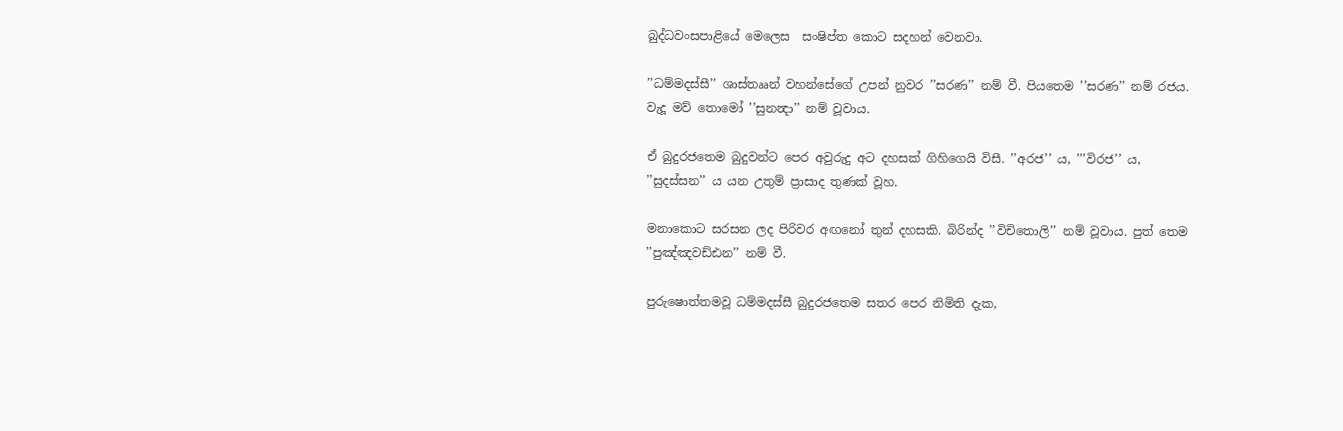බුද්ධවංසපාළියේ මෙලෙස  සංෂිප්ත කොට සදහන් වෙනවා.

’’ධම්මදස්සී’’ ශාස්තෲන් වහන්සේගේ උපන් නුවර ’’සරණ’’ නම් වී. පියතෙම ’’සරණ’’ නම් රජය. වැදූ මව් තොමෝ ’’සුනන්‍දා’’ නම් වූවාය.

ඒ බුදුරජතෙම බුදුවන්ට පෙර අවුරුදු අට දහසක් ගිහිගෙයි විසී. ’’අරජ’’ ය, ’’’විරජ’’ ය, ’’සුදස්සන’’ ය යන උතුම් ප්‍රාසාද තුණක් වූහ.

මනාකොට සරසන ලද පිරිවර අඟනෝ තුන් දහසකි. බිරින්ද ’’විචිතොලි’’ නම් වූවාය. පුත් තෙම ’’පුඤ්ඤවඩ්ඪන’’ නම් වී.

පුරුෂොත්තමවූ ධම්මදස්සී බුදුරජතෙම සතර පෙර නිමිති දැක,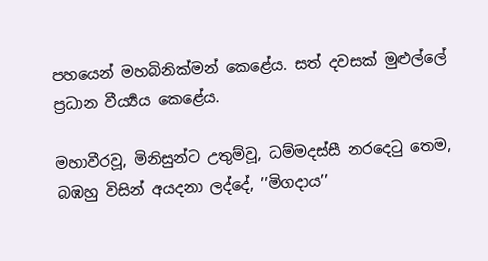පහයෙන් මහබිනික්මන් කෙළේය. සත් දවසක් මුළුල්ලේ ප්‍රධාන වීර්‍ය්‍යය කෙළේය.

මහාවීරවූ, මිනිසුන්ට උතුම්වූ, ධම්මදස්සී නරදෙටු තෙම, බඹහු විසින් අයදනා ලද්දේ, ’’මිගදාය’’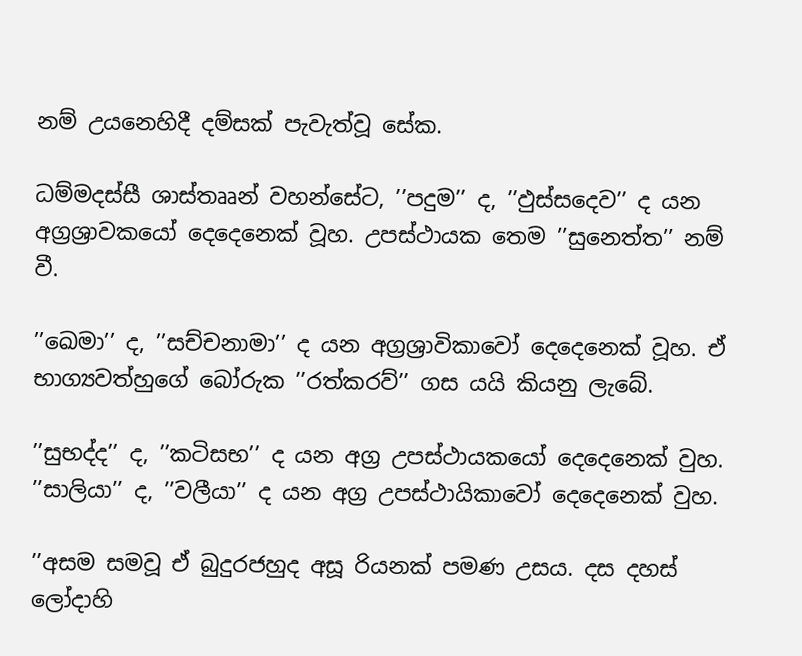නම් උයනෙහිදී දම්සක් පැවැත්වූ සේක.

ධම්මදස්සී ශාස්තෲන් වහන්සේට, ’’පදුම’’ ද, ’’ඵුස්සදෙව’’ ද යන අග්‍රශ්‍රාවකයෝ දෙදෙනෙක් වූහ. උපස්ථායක තෙම ’’සුනෙත්ත’’ නම් වී.

’’ඛෙමා’’ ද, ’’සච්චනාමා’’ ද යන අග්‍රශ්‍රාවිකාවෝ දෙදෙනෙක් වූහ. ඒ භාග්‍යවත්හුගේ බෝරුක ’’රත්කරව්’’ ගස යයි කියනු ලැබේ.

’’සුභද්ද’’ ද, ’’කටිසභ’’ ද යන අග්‍ර උපස්ථායකයෝ දෙදෙනෙක් වුහ. ’’සාලියා’’ ද, ’’වලීයා’’ ද යන අග්‍ර උපස්ථායිකාවෝ දෙදෙනෙක් වුහ.

’’අසම සමවූ ඒ බුදුරජහුද අසූ රියනක් පමණ උසය. දස දහස් ලෝදාහි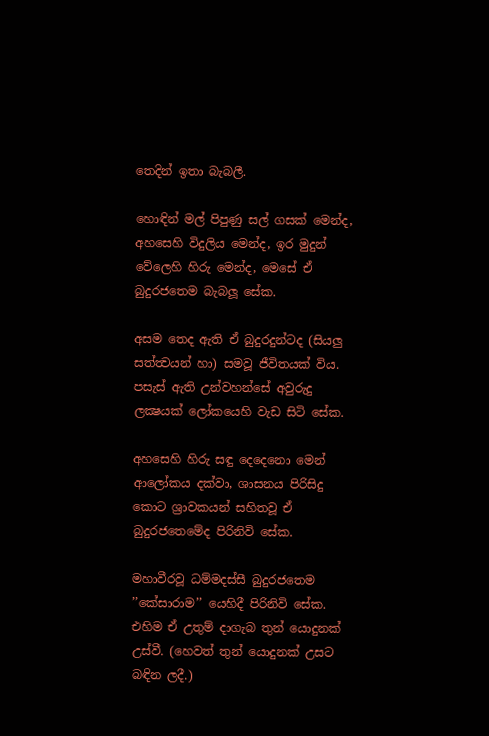තෙදින් ඉතා බැබලී.

හොඳින් මල් පිපුණු සල් ගසක් මෙන්ද, අහසෙහි විදුලිය මෙන්ද, ඉර මුදුන් වේලෙහි හිරු මෙන්ද, මෙසේ ඒ බුදුරජතෙම බැබලූ සේක.

අසම තෙද ඇති ඒ බුදුරදුන්ටද (සියලු සත්ත්‍වයන් හා) සමවූ ජීවිතයක් විය. පසැස් ඇති උන්වහන්සේ අවුරුදු ලක්‍ෂයක් ලෝකයෙහි වැඩ සිටි සේක.

අහසෙහි හිරු සඳු දෙදෙනො මෙන් ආලෝකය දක්වා, ශාසනය පිරිසිදු කොට ශ්‍රාවකයන් සහිතවූ ඒ බුදුරජතෙමේද පිරිනිවි සේක.

මහාවීරවූ ධම්මදස්සී බුදුරජතෙම ’’කේසාරාම’’ යෙහිදී පිරිනිවි සේක. එහිම ඒ උතුම් දාගැබ තුන් යොදුනක් උස්වී. (හෙවත් තුන් යොදුනක් උසට බඳින ලදී.)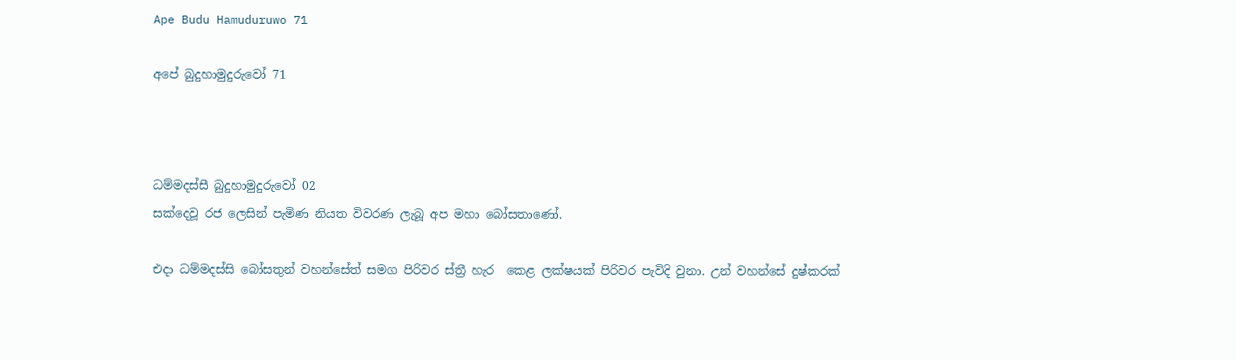Ape Budu Hamuduruwo 71

අපේ බුදුහාමුදුරුවෝ 71



ධම්මදස්සී බුදුහාමුදුරුවෝ 02
සක්දෙවූ රජ ලෙසින් පැමිණ නියත විවරණ ලැබූ අප මහා බෝසතාණෝ.

එදා ධම්මදස්සි බෝසතුන් වහන්සේත් සමග පිරිවර ස්ත්‍රී හැර  කෙළ ලක්ෂයක් පිරිවර පැවිදි වුනා. උන් වහන්සේ දුෂ්කරක්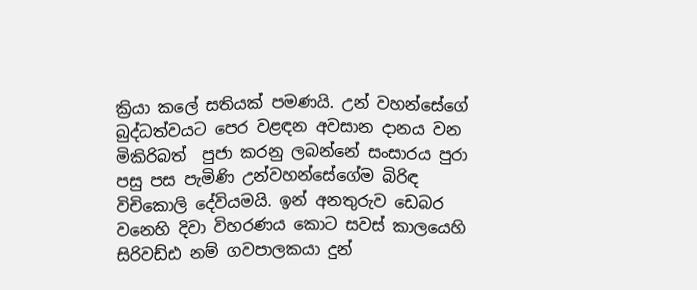ක්‍රියා කලේ සතියක් පමණයි. උන් වහන්සේගේ බුද්ධත්වයට පෙර වළඳන අවසාන දානය වන මිකිරිබත්  පුජා කරනු ලබන්නේ සංසාරය පුරා පසු පස පැමිණි උන්වහන්සේගේම බිරිඳ විචිකොලි දේවියමයි. ඉන් අනතුරුව ඩෙබර වනෙහි දිවා විහරණය කොට සවස් කාලයෙහි සිරිවඩ්ඪ නම් ගවපාලකයා දුන්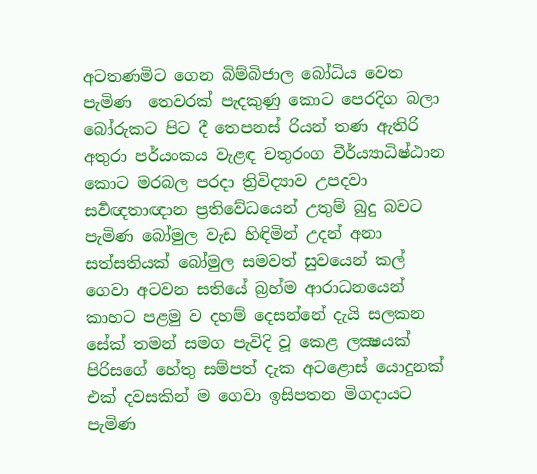අටතණමිට ගෙන බිම්බිජාල බෝධිය වෙත පැමිණ  තෙවරක් පැදකුණු කොට පෙරදිග බලා බෝරුකට පිට දී තෙපනස් රියන් තණ ඇතිරි අතුරා පර්යංකය වැළඳ චතුරංග වීර්ය්‍යාධිෂ්ඨාන කොට මරබල පරදා ත්‍රිවිද්‍යාව උපදවා සර්‍වඥතාඥාන ප්‍රතිවේධයෙන් උතුම් බුදු බවට පැමිණ බෝමුල වැඩ හිඳිමින් උදන් අනා සත්සතියක් බෝමුල සමවත් සුවයෙන් කල් ගෙවා අටවන සතියේ බ්‍රහ්ම ආරාධනයෙන් කාහට පළමු ව දහම් දෙසන්නේ දැයි සලකන සේක් තමන් සමග පැවිදි වූ කෙළ ලක්‍ෂයක් පිරිසගේ හේතු සම්පත් දැක අටළොස් යොදුනක් එක් දවසකින් ම ගෙවා ඉසිපතන මිගදායට පැමිණ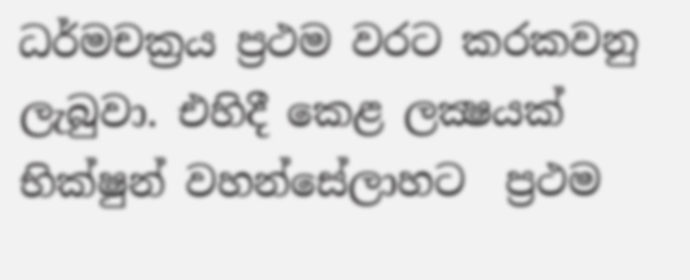ධර්මචක්‍රය ප්‍රථම වරට කරකවනු ලැබුවා. එහිදී කෙළ ලක්‍ෂයක් භික්ෂුන් වහන්සේලාහට  ප්‍රථම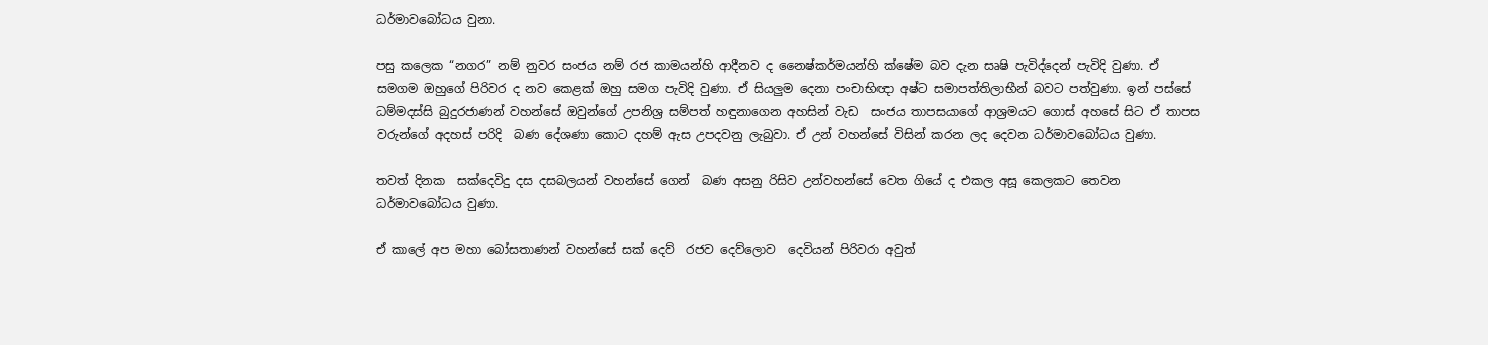ධර්මාවබෝධය වුනා.

පසු කලෙක “නගර” නම් නුවර සංජය නම් රජ කාමයන්හි ආදීනව ද නෛෂ්කර්මයන්හි ක්ෂේම බව දැන සෘෂි පැවිද්දෙන් පැවිදි වුණා. ඒ සමගම ඔහුගේ පිරිවර ද නව කෙළක් ඔහු සමග පැවිදි වුණා. ඒ සියලුම දෙනා පංචාභිඥා අෂ්ට සමාපත්තිලාභීන් බවට පත්වුණා. ඉන් පස්සේ ධම්මදස්සි බුදුරජාණන් වහන්සේ ඔවුන්ගේ උපනිශ්‍ර සම්පත් හඳුනාගෙන අහසින් වැඩ  සංජය තාපසයාගේ ආශ්‍රමයට ගොස් අහසේ සිට ඒ තාපස වරුන්ගේ අදහස් පරිදි  බණ දේශණා කොට දහම් ඇස උපදවනු ලැබුවා. ඒ උන් වහන්සේ විසින් කරන ලද දෙවන ධර්මාවබෝධය වුණා.

තවත් දිනක  සක්දෙවිදු දස දසබලයන් වහන්සේ ගෙන්  බණ අසනු රිසිව උන්වහන්සේ වෙත ගියේ ද එකල අසූ කෙලකට තෙවන  ධර්මාවබෝධය වුණා.

ඒ කාලේ අප මහා බෝසතාණන් වහන්සේ සක් දෙව්  රජව දෙව්ලොව  දෙවියන් පිරිවරා අවුත්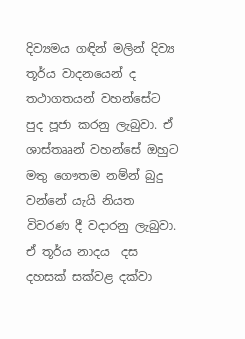දිව්‍යමය ගඳින් මලින් දිව්‍ය තූර්ය වාදනයෙන් ද  තථාගතයන් වහන්සේට පුද පූජා කරනු ලැබුවා. ඒ ශාස්තෲන් වහන්සේ ඔහුට මතු ගෞතම නම්න් බුදු වන්නේ යැයි නියත විවරණ දී වදාරනු ලැබුවා. ඒ තූර්ය නාදය  දස දහසක් සක්වළ දක්වා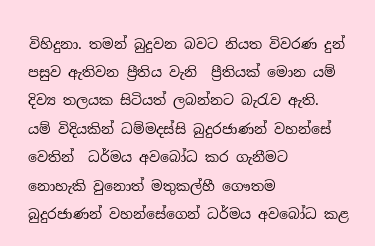විහිදුනා. තමන් බුදුවන බවට නියත විවරණ දුන් පසුව ඇතිවන ප්‍රීතිය වැනි  ප්‍රීතියක් මොන යම් දිව්‍ය තලයක සිටියත් ලබන්නට බැරැව ඇති.  යම් විදියකින් ධම්මදස්සි බුදුරජාණන් වහන්සේ වෙතින්  ධර්මය අවබෝධ කර ගැනීමට නොහැකි වුනොත් මතුකල්හී ගෞතම බුදුරජාණන් වහන්සේගෙන් ධර්මය අවබෝධ කළ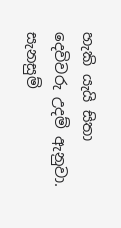හැකි යැයි සිතා දෙවිවරු උදම් ඇනුවා.   සැනසුම්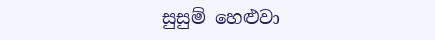සුසුම් හෙළුවා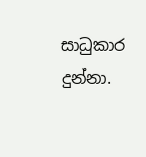සාධුකාර දුන්නා.